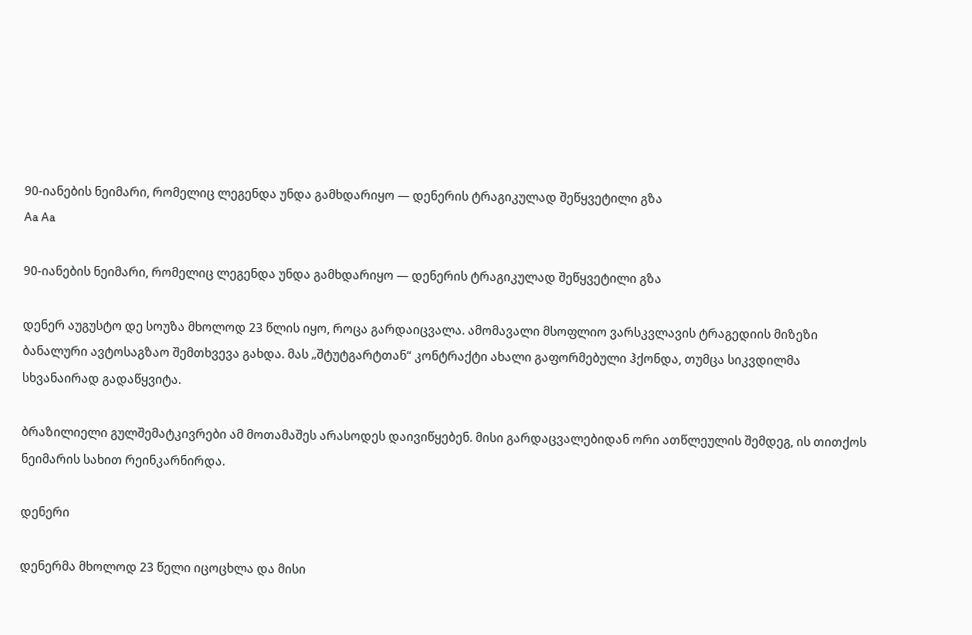90-იანების ნეიმარი, რომელიც ლეგენდა უნდა გამხდარიყო — დენერის ტრაგიკულად შეწყვეტილი გზა
Aa Aa

90-იანების ნეიმარი, რომელიც ლეგენდა უნდა გამხდარიყო — დენერის ტრაგიკულად შეწყვეტილი გზა

დენერ აუგუსტო დე სოუზა მხოლოდ 23 წლის იყო, როცა გარდაიცვალა. ამომავალი მსოფლიო ვარსკვლავის ტრაგედიის მიზეზი ბანალური ავტოსაგზაო შემთხვევა გახდა. მას „შტუტგარტთან“ კონტრაქტი ახალი გაფორმებული ჰქონდა, თუმცა სიკვდილმა სხვანაირად გადაწყვიტა.

ბრაზილიელი გულშემატკივრები ამ მოთამაშეს არასოდეს დაივიწყებენ. მისი გარდაცვალებიდან ორი ათწლეულის შემდეგ, ის თითქოს ნეიმარის სახით რეინკარნირდა.

დენერი

დენერმა მხოლოდ 23 წელი იცოცხლა და მისი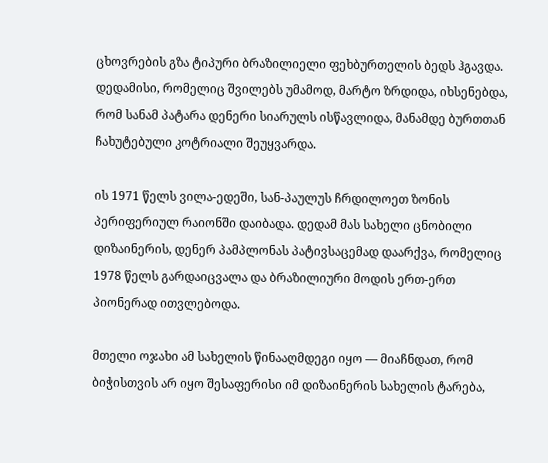ცხოვრების გზა ტიპური ბრაზილიელი ფეხბურთელის ბედს ჰგავდა. დედამისი, რომელიც შვილებს უმამოდ, მარტო ზრდიდა, იხსენებდა, რომ სანამ პატარა დენერი სიარულს ისწავლიდა, მანამდე ბურთთან ჩახუტებული კოტრიალი შეუყვარდა.

ის 1971 წელს ვილა-ედეში, სან-პაულუს ჩრდილოეთ ზონის პერიფერიულ რაიონში დაიბადა. დედამ მას სახელი ცნობილი დიზაინერის, დენერ პამპლონას პატივსაცემად დაარქვა, რომელიც 1978 წელს გარდაიცვალა და ბრაზილიური მოდის ერთ-ერთ პიონერად ითვლებოდა.

მთელი ოჯახი ამ სახელის წინააღმდეგი იყო — მიაჩნდათ, რომ ბიჭისთვის არ იყო შესაფერისი იმ დიზაინერის სახელის ტარება,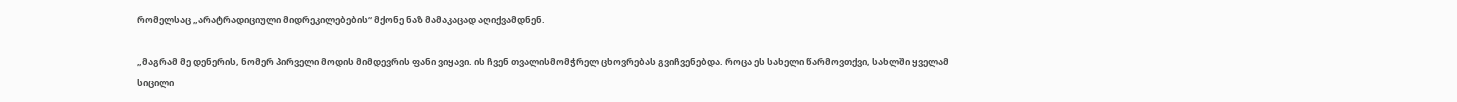რომელსაც „არატრადიციული მიდრეკილებების“ მქონე ნაზ მამაკაცად აღიქვამდნენ.

„მაგრამ მე დენერის, ნომერ პირველი მოდის მიმდევრის ფანი ვიყავი. ის ჩვენ თვალისმომჭრელ ცხოვრებას გვიჩვენებდა. როცა ეს სახელი წარმოვთქვი, სახლში ყველამ სიცილი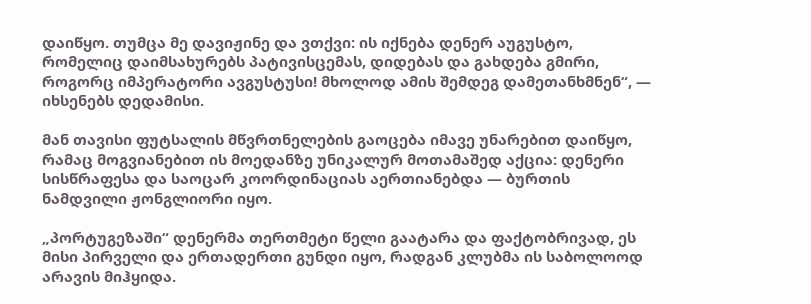დაიწყო. თუმცა მე დავიჟინე და ვთქვი: ის იქნება დენერ აუგუსტო, რომელიც დაიმსახურებს პატივისცემას, დიდებას და გახდება გმირი, როგორც იმპერატორი ავგუსტუსი! მხოლოდ ამის შემდეგ დამეთანხმნენ“, — იხსენებს დედამისი.

მან თავისი ფუტსალის მწვრთნელების გაოცება იმავე უნარებით დაიწყო, რამაც მოგვიანებით ის მოედანზე უნიკალურ მოთამაშედ აქცია: დენერი სისწრაფესა და საოცარ კოორდინაციას აერთიანებდა — ბურთის ნამდვილი ჟონგლიორი იყო.

„პორტუგეზაში“ დენერმა თერთმეტი წელი გაატარა და ფაქტობრივად, ეს მისი პირველი და ერთადერთი გუნდი იყო, რადგან კლუბმა ის საბოლოოდ არავის მიჰყიდა.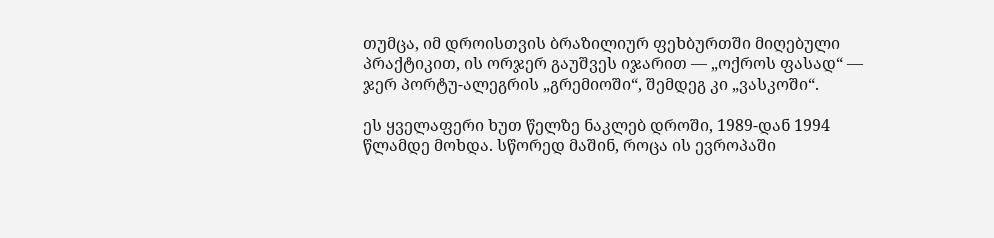თუმცა, იმ დროისთვის ბრაზილიურ ფეხბურთში მიღებული პრაქტიკით, ის ორჯერ გაუშვეს იჯარით — „ოქროს ფასად“ — ჯერ პორტუ-ალეგრის „გრემიოში“, შემდეგ კი „ვასკოში“.

ეს ყველაფერი ხუთ წელზე ნაკლებ დროში, 1989-დან 1994 წლამდე მოხდა. სწორედ მაშინ, როცა ის ევროპაში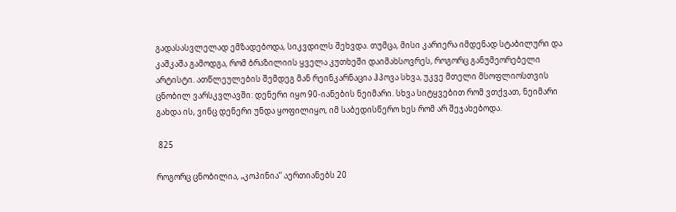გადასასვლელად ემზადებოდა, სიკვდილს შეხვდა. თუმცა, მისი კარიერა იმდენად სტაბილური და კაშკაშა გამოდგა, რომ ბრაზილიის ყველა კუთხეში დაიმახსოვრეს, როგორც განუმეორებელი არტისტი. ათწლეულების შემდეგ მან რეინკარნაცია ჰპოვა სხვა, უკვე მთელი მსოფლიოსთვის ცნობილ ვარსკვლავში: დენერი იყო 90-იანების ნეიმარი. სხვა სიტყვებით რომ ვთქვათ, ნეიმარი გახდა ის, ვინც დენერი უნდა ყოფილიყო, იმ საბედისწერო ხეს რომ არ შეჯახებოდა.

 825

როგორც ცნობილია, „კოპინია“ აერთიანებს 20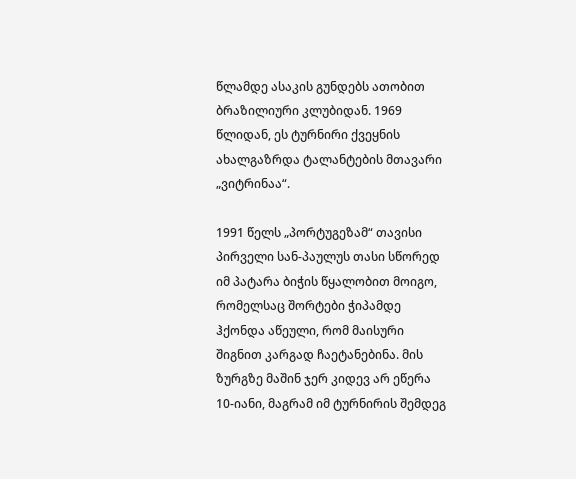წლამდე ასაკის გუნდებს ათობით ბრაზილიური კლუბიდან. 1969 წლიდან, ეს ტურნირი ქვეყნის ახალგაზრდა ტალანტების მთავარი „ვიტრინაა“.

1991 წელს „პორტუგეზამ“ თავისი პირველი სან-პაულუს თასი სწორედ იმ პატარა ბიჭის წყალობით მოიგო, რომელსაც შორტები ჭიპამდე ჰქონდა აწეული, რომ მაისური შიგნით კარგად ჩაეტანებინა. მის ზურგზე მაშინ ჯერ კიდევ არ ეწერა 10-იანი, მაგრამ იმ ტურნირის შემდეგ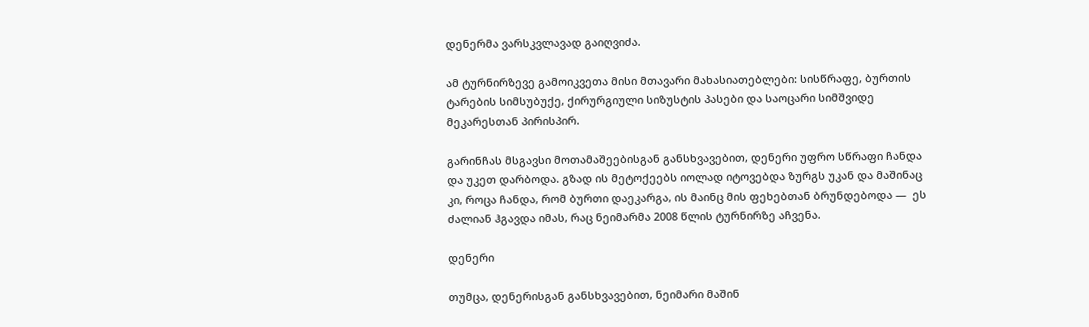დენერმა ვარსკვლავად გაიღვიძა.

ამ ტურნირზევე გამოიკვეთა მისი მთავარი მახასიათებლები: სისწრაფე, ბურთის ტარების სიმსუბუქე, ქირურგიული სიზუსტის პასები და საოცარი სიმშვიდე მეკარესთან პირისპირ.

გარინჩას მსგავსი მოთამაშეებისგან განსხვავებით, დენერი უფრო სწრაფი ჩანდა და უკეთ დარბოდა. გზად ის მეტოქეებს იოლად იტოვებდა ზურგს უკან და მაშინაც კი, როცა ჩანდა, რომ ბურთი დაეკარგა, ის მაინც მის ფეხებთან ბრუნდებოდა —  ეს ძალიან ჰგავდა იმას, რაც ნეიმარმა 2008 წლის ტურნირზე აჩვენა.

დენერი

თუმცა, დენერისგან განსხვავებით, ნეიმარი მაშინ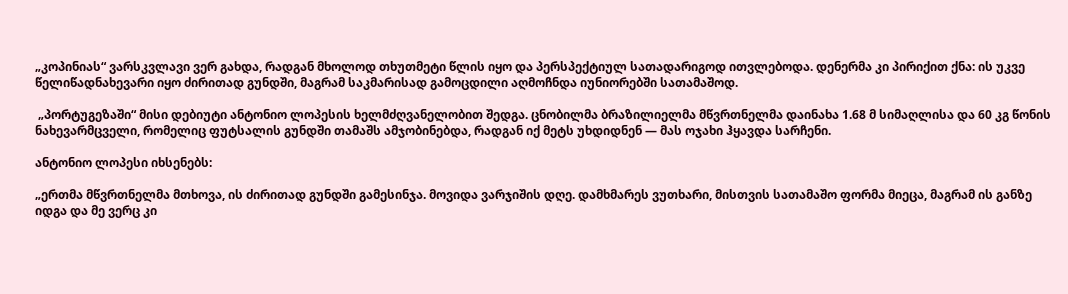„კოპინიას“ ვარსკვლავი ვერ გახდა, რადგან მხოლოდ თხუთმეტი წლის იყო და პერსპექტიულ სათადარიგოდ ითვლებოდა. დენერმა კი პირიქით ქნა: ის უკვე წელიწადნახევარი იყო ძირითად გუნდში, მაგრამ საკმარისად გამოცდილი აღმოჩნდა იუნიორებში სათამაშოდ.

 „პორტუგეზაში“ მისი დებიუტი ანტონიო ლოპესის ხელმძღვანელობით შედგა. ცნობილმა ბრაზილიელმა მწვრთნელმა დაინახა 1.68 მ სიმაღლისა და 60 კგ წონის ნახევარმცველი, რომელიც ფუტსალის გუნდში თამაშს ამჯობინებდა, რადგან იქ მეტს უხდიდნენ — მას ოჯახი ჰყავდა სარჩენი.

ანტონიო ლოპესი იხსენებს:

„ერთმა მწვრთნელმა მთხოვა, ის ძირითად გუნდში გამესინჯა. მოვიდა ვარჯიშის დღე. დამხმარეს ვუთხარი, მისთვის სათამაშო ფორმა მიეცა, მაგრამ ის განზე იდგა და მე ვერც კი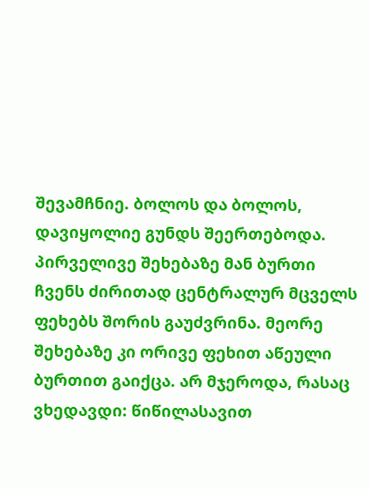შევამჩნიე. ბოლოს და ბოლოს, დავიყოლიე გუნდს შეერთებოდა. პირველივე შეხებაზე მან ბურთი ჩვენს ძირითად ცენტრალურ მცველს ფეხებს შორის გაუძვრინა. მეორე შეხებაზე კი ორივე ფეხით აწეული ბურთით გაიქცა. არ მჯეროდა, რასაც ვხედავდი: წიწილასავით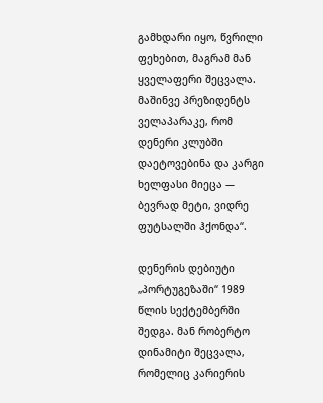გამხდარი იყო, წვრილი ფეხებით, მაგრამ მან ყველაფერი შეცვალა. მაშინვე პრეზიდენტს ველაპარაკე, რომ დენერი კლუბში დაეტოვებინა და კარგი ხელფასი მიეცა — ბევრად მეტი, ვიდრე ფუტსალში ჰქონდა“.

დენერის დებიუტი „პორტუგეზაში“ 1989 წლის სექტემბერში შედგა. მან რობერტო დინამიტი შეცვალა, რომელიც კარიერის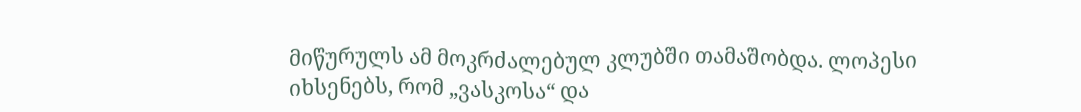მიწურულს ამ მოკრძალებულ კლუბში თამაშობდა. ლოპესი იხსენებს, რომ „ვასკოსა“ და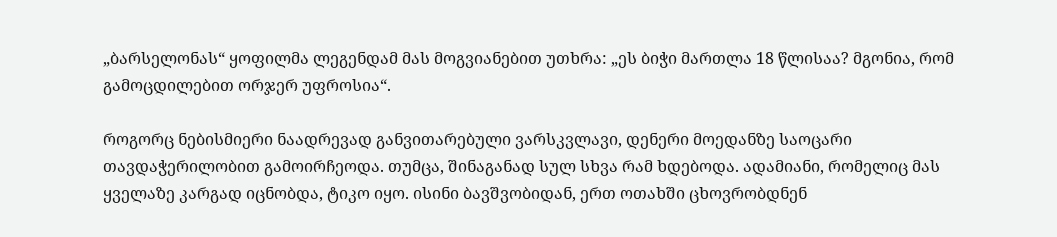„ბარსელონას“ ყოფილმა ლეგენდამ მას მოგვიანებით უთხრა: „ეს ბიჭი მართლა 18 წლისაა? მგონია, რომ გამოცდილებით ორჯერ უფროსია“.

როგორც ნებისმიერი ნაადრევად განვითარებული ვარსკვლავი, დენერი მოედანზე საოცარი თავდაჭერილობით გამოირჩეოდა. თუმცა, შინაგანად სულ სხვა რამ ხდებოდა. ადამიანი, რომელიც მას ყველაზე კარგად იცნობდა, ტიკო იყო. ისინი ბავშვობიდან, ერთ ოთახში ცხოვრობდნენ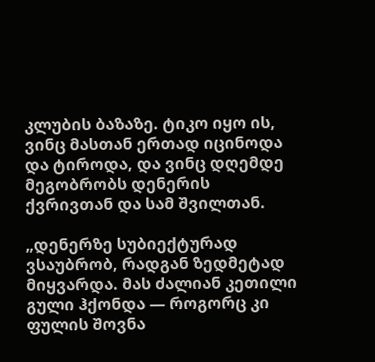კლუბის ბაზაზე. ტიკო იყო ის, ვინც მასთან ერთად იცინოდა და ტიროდა, და ვინც დღემდე მეგობრობს დენერის ქვრივთან და სამ შვილთან.

„დენერზე სუბიექტურად ვსაუბრობ, რადგან ზედმეტად მიყვარდა. მას ძალიან კეთილი გული ჰქონდა — როგორც კი ფულის შოვნა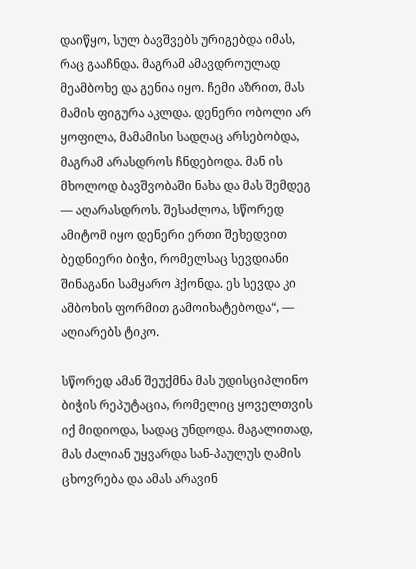დაიწყო, სულ ბავშვებს ურიგებდა იმას, რაც გააჩნდა. მაგრამ ამავდროულად მეამბოხე და გენია იყო. ჩემი აზრით, მას მამის ფიგურა აკლდა. დენერი ობოლი არ ყოფილა, მამამისი სადღაც არსებობდა, მაგრამ არასდროს ჩნდებოდა. მან ის მხოლოდ ბავშვობაში ნახა და მას შემდეგ — აღარასდროს. შესაძლოა, სწორედ ამიტომ იყო დენერი ერთი შეხედვით ბედნიერი ბიჭი, რომელსაც სევდიანი შინაგანი სამყარო ჰქონდა. ეს სევდა კი ამბოხის ფორმით გამოიხატებოდა“, — აღიარებს ტიკო.

სწორედ ამან შეუქმნა მას უდისციპლინო ბიჭის რეპუტაცია, რომელიც ყოველთვის იქ მიდიოდა, სადაც უნდოდა. მაგალითად, მას ძალიან უყვარდა სან-პაულუს ღამის ცხოვრება და ამას არავინ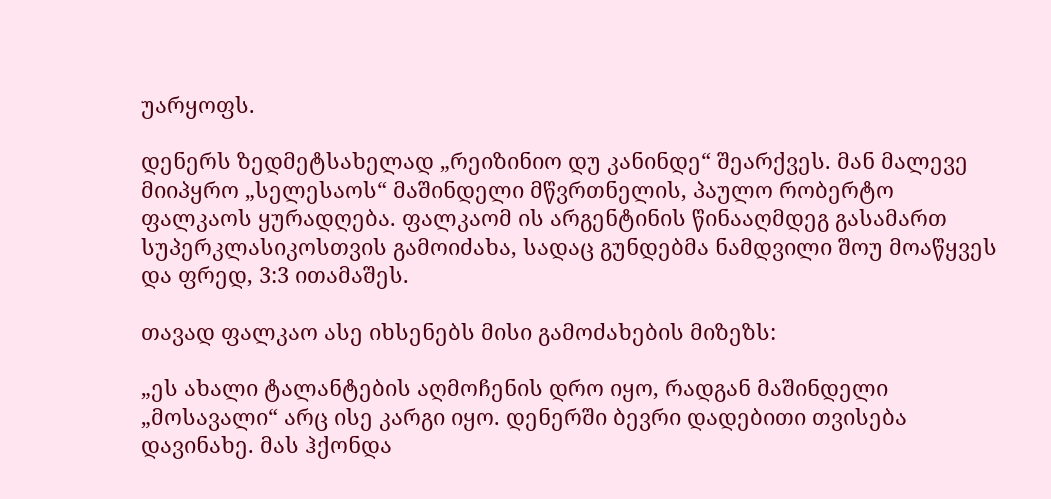უარყოფს.

დენერს ზედმეტსახელად „რეიზინიო დუ კანინდე“ შეარქვეს. მან მალევე მიიპყრო „სელესაოს“ მაშინდელი მწვრთნელის, პაულო რობერტო ფალკაოს ყურადღება. ფალკაომ ის არგენტინის წინააღმდეგ გასამართ სუპერკლასიკოსთვის გამოიძახა, სადაც გუნდებმა ნამდვილი შოუ მოაწყვეს და ფრედ, 3:3 ითამაშეს.

თავად ფალკაო ასე იხსენებს მისი გამოძახების მიზეზს:

„ეს ახალი ტალანტების აღმოჩენის დრო იყო, რადგან მაშინდელი „მოსავალი“ არც ისე კარგი იყო. დენერში ბევრი დადებითი თვისება დავინახე. მას ჰქონდა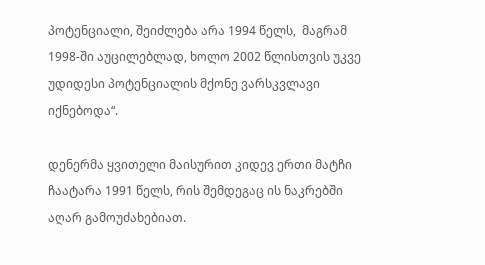პოტენციალი, შეიძლება არა 1994 წელს,  მაგრამ 1998-ში აუცილებლად, ხოლო 2002 წლისთვის უკვე უდიდესი პოტენციალის მქონე ვარსკვლავი იქნებოდა“.

დენერმა ყვითელი მაისურით კიდევ ერთი მატჩი ჩაატარა 1991 წელს, რის შემდეგაც ის ნაკრებში აღარ გამოუძახებიათ.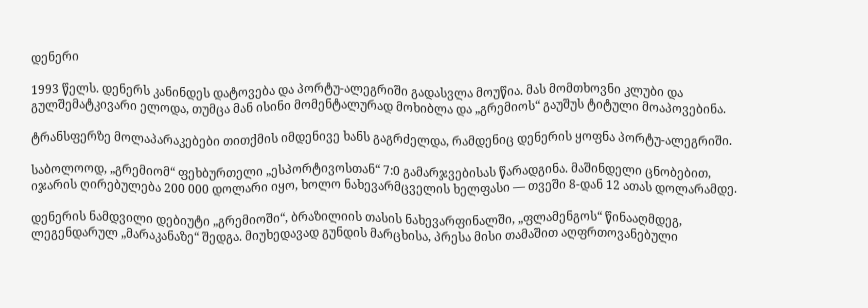დენერი

1993 წელს. დენერს კანინდეს დატოვება და პორტუ-ალეგრიში გადასვლა მოუწია. მას მომთხოვნი კლუბი და გულშემატკივარი ელოდა, თუმცა მან ისინი მომენტალურად მოხიბლა და „გრემიოს“ გაუშუს ტიტული მოაპოვებინა.

ტრანსფერზე მოლაპარაკებები თითქმის იმდენივე ხანს გაგრძელდა, რამდენიც დენერის ყოფნა პორტუ-ალეგრიში.

საბოლოოდ, „გრემიომ“ ფეხბურთელი „ესპორტივოსთან“ 7:0 გამარჯვებისას წარადგინა. მაშინდელი ცნობებით, იჯარის ღირებულება 200 000 დოლარი იყო, ხოლო ნახევარმცველის ხელფასი — თვეში 8-დან 12 ათას დოლარამდე.

დენერის ნამდვილი დებიუტი „გრემიოში“, ბრაზილიის თასის ნახევარფინალში, „ფლამენგოს“ წინააღმდეგ, ლეგენდარულ „მარაკანაზე“ შედგა. მიუხედავად გუნდის მარცხისა, პრესა მისი თამაშით აღფრთოვანებული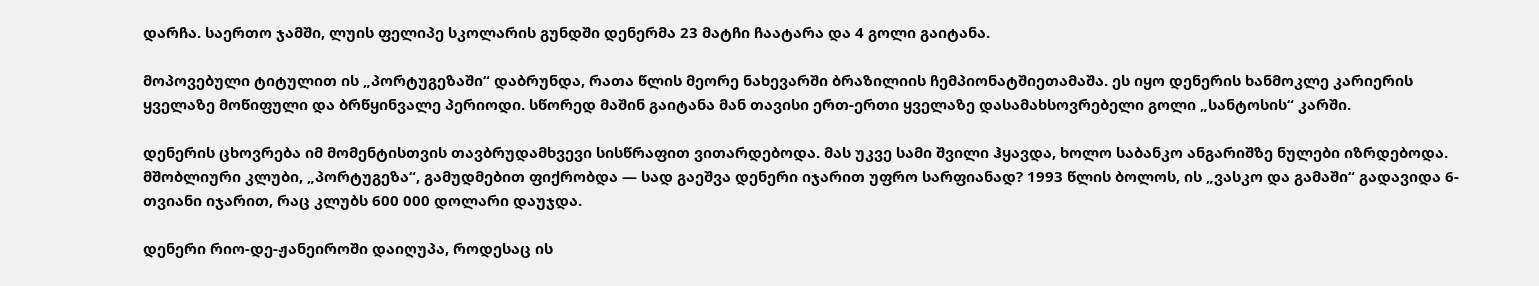დარჩა. საერთო ჯამში, ლუის ფელიპე სკოლარის გუნდში დენერმა 23 მატჩი ჩაატარა და 4 გოლი გაიტანა.

მოპოვებული ტიტულით ის „პორტუგეზაში“ დაბრუნდა, რათა წლის მეორე ნახევარში ბრაზილიის ჩემპიონატშიეთამაშა. ეს იყო დენერის ხანმოკლე კარიერის ყველაზე მოწიფული და ბრწყინვალე პერიოდი. სწორედ მაშინ გაიტანა მან თავისი ერთ-ერთი ყველაზე დასამახსოვრებელი გოლი „სანტოსის“ კარში.

დენერის ცხოვრება იმ მომენტისთვის თავბრუდამხვევი სისწრაფით ვითარდებოდა. მას უკვე სამი შვილი ჰყავდა, ხოლო საბანკო ანგარიშზე ნულები იზრდებოდა. მშობლიური კლუბი, „პორტუგეზა“, გამუდმებით ფიქრობდა — სად გაეშვა დენერი იჯარით უფრო სარფიანად? 1993 წლის ბოლოს, ის „ვასკო და გამაში“ გადავიდა 6-თვიანი იჯარით, რაც კლუბს 600 000 დოლარი დაუჯდა.

დენერი რიო-დე-ჟანეიროში დაიღუპა, როდესაც ის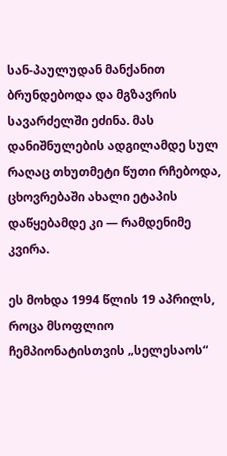სან-პაულუდან მანქანით ბრუნდებოდა და მგზავრის სავარძელში ეძინა. მას დანიშნულების ადგილამდე სულ რაღაც თხუთმეტი წუთი რჩებოდა, ცხოვრებაში ახალი ეტაპის დაწყებამდე კი — რამდენიმე კვირა.

ეს მოხდა 1994 წლის 19 აპრილს, როცა მსოფლიო ჩემპიონატისთვის „სელესაოს“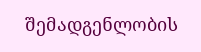შემადგენლობის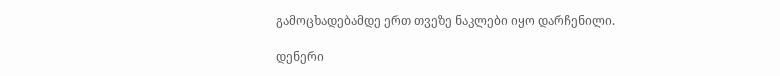გამოცხადებამდე ერთ თვეზე ნაკლები იყო დარჩენილი.

დენერი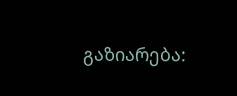გაზიარება: